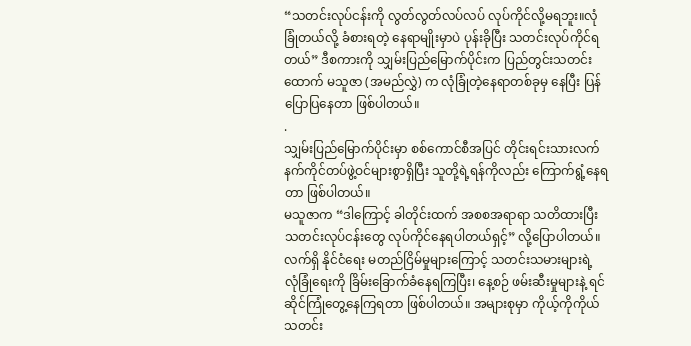“သတင်းလုပ်ငန်းကို လွတ်လွတ်လပ်လပ် လုပ်ကိုင်လို့မရဘူး။လုံခြုံတယ်လို့ ခံစားရတဲ့ နေရာမျိုးမှာပဲ ပုန်းခိုပြီး သတင်းလုပ်ကိုင်ရတယ်” ဒီစကားကို သျှမ်းပြည်မြောက်ပိုင်းက ပြည်တွင်းသတင်းထောက် မသူဇာ (အမည်လွှဲ) က လုံခြုံတဲ့နေရာတစ်ခုမှ နေပြီး ပြန်ပြောပြနေတာ ဖြစ်ပါတယ်။
.
သျှမ်းပြည်မြောက်ပိုင်းမှာ စစ်ကောင်စီအပြင် တိုင်းရင်းသားလက်နက်ကိုင်တပ်ဖွဲ့ဝင်များစွာရှိပြီး သူတို့ရဲ့ရန်ကိုလည်း ကြောက်ရွံ့နေရတာ ဖြစ်ပါတယ်။
မသူဇာက “ဒါကြောင့် ခါတိုင်းထက် အစစအရာရာ သတိထားပြီး သတင်းလုပ်ငန်းတွေ လုပ်ကိုင်နေရပါတယ်ရှင့်” လို့ပြောပါတယ်။
လက်ရှိ နိုင်ငံရေး မတည်ငြိမ်မှုများကြောင့် သတင်းသမားများရဲ့ လုံခြုံရေးကို ခြိမ်းခြောက်ခံနေရကြပြီး၊ နေ့စဉ် ဖမ်းဆီးမှုများနဲ့ ရင်ဆိုင်ကြုံတွေ့နေကြရတာ ဖြစ်ပါတယ်။ အများစုမှာ ကိုယ့်ကိုကိုယ် သတင်း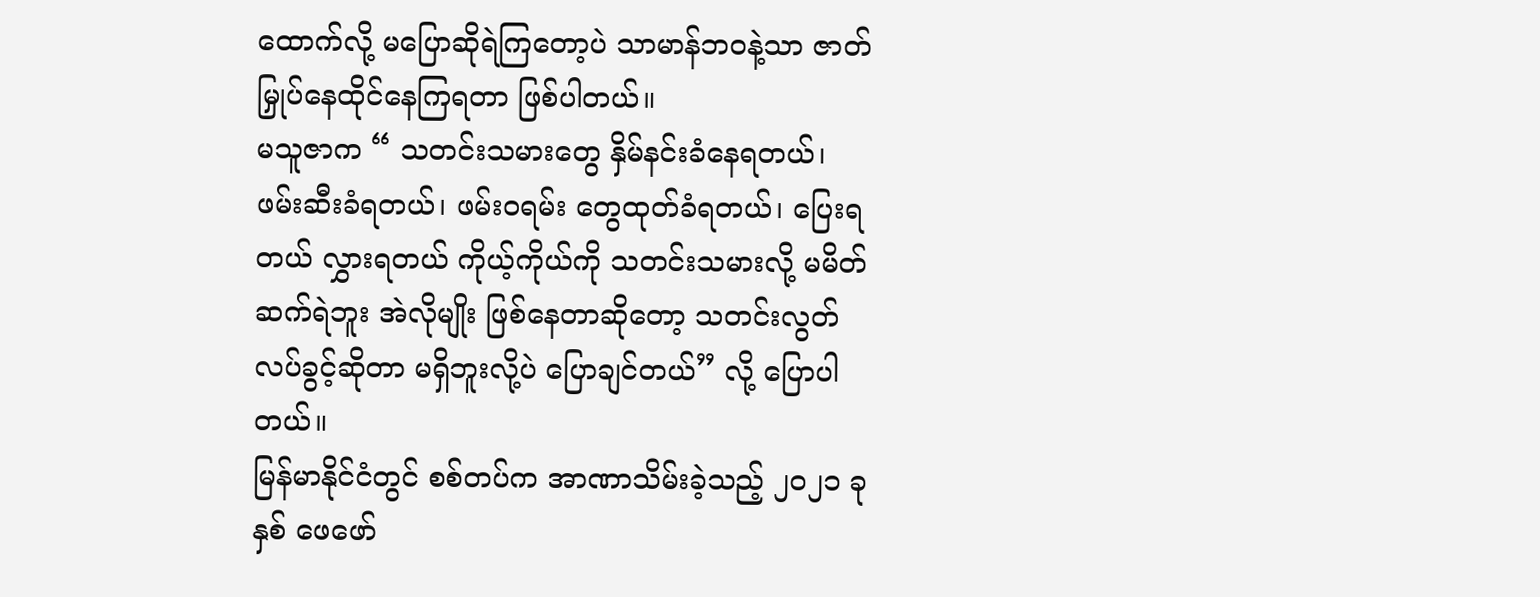ထောက်လို့ မပြောဆိုရဲကြတော့ပဲ သာမာန်ဘဝနဲ့သာ ဇာတ်မြှုပ်နေထိုင်နေကြရတာ ဖြစ်ပါတယ်။
မသူဇာက “ သတင်းသမားတွေ နှိမ်နင်းခံနေရတယ်၊ ဖမ်းဆီးခံရတယ်၊ ဖမ်းဝရမ်း တွေထုတ်ခံရတယ်၊ ပြေးရတယ် လွှားရတယ် ကိုယ့်ကိုယ်ကို သတင်းသမားလို့ မမိတ်ဆက်ရဲဘူး အဲလိုမျိုး ဖြစ်နေတာဆိုတော့ သတင်းလွတ်လပ်ခွင့်ဆိုတာ မရှိဘူးလို့ပဲ ပြောချင်တယ်” လို့ ပြောပါတယ်။
မြန်မာနိုင်ငံတွင် စစ်တပ်က အာဏာသိမ်းခဲ့သည့် ၂၀၂၁ ခုနှစ် ဖေဖော်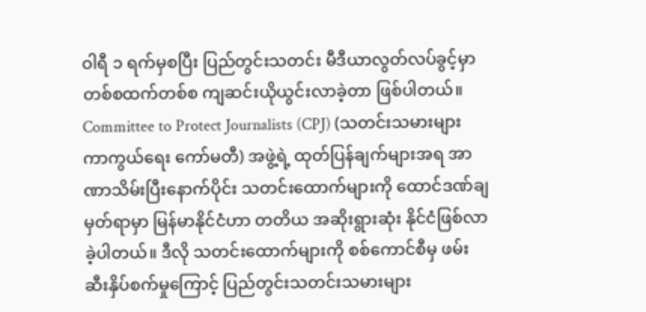ဝါရီ ၁ ရက်မှစပြီး ပြည်တွင်းသတင်း မီဒီယာလွတ်လပ်ခွင့်မှာ တစ်စထက်တစ်စ ကျဆင်းယိုယွင်းလာခဲ့တာ ဖြစ်ပါတယ်။ Committee to Protect Journalists (CPJ) (သတင်းသမားများ ကာကွယ်ရေး ကော်မတီ) အဖွဲ့ရဲ့ ထုတ်ပြန်ချက်များအရ အာဏာသိမ်းပြီးနောက်ပိုင်း သတင်းထောက်များကို ထောင်ဒဏ်ချမှတ်ရာမှာ မြန်မာနိုင်ငံဟာ တတိယ အဆိုးရွားဆုံး နိုင်ငံဖြစ်လာခဲ့ပါတယ်။ ဒီလို သတင်းထောက်များကို စစ်ကောင်စီမှ ဖမ်းဆီးနှိပ်စက်မှုကြောင့် ပြည်တွင်းသတင်းသမားများ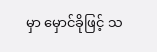မှာ မှောင်ခိုဖြင့် သ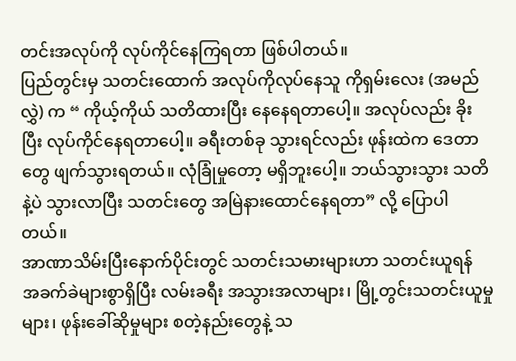တင်းအလုပ်ကို လုပ်ကိုင်နေကြရတာ ဖြစ်ပါတယ်။
ပြည်တွင်းမှ သတင်းထောက် အလုပ်ကိုလုပ်နေသူ ကိုရှမ်းလေး (အမည်လွှဲ) က “ ကိုယ့်ကိုယ် သတိထားပြီး နေနေရတာပေါ့။ အလုပ်လည်း ခိုးပြီး လုပ်ကိုင်နေရတာပေါ့။ ခရီးတစ်ခု သွားရင်လည်း ဖုန်းထဲက ဒေတာတွေ ဖျက်သွားရတယ်။ လုံခြုံမှုတော့ မရှိဘူးပေါ့။ ဘယ်သွားသွား သတိနဲ့ပဲ သွားလာပြီး သတင်းတွေ အမြဲနားထောင်နေရတာ” လို့ ပြောပါတယ်။
အာဏာသိမ်းပြီးနောက်ပိုင်းတွင် သတင်းသမားများဟာ သတင်းယူရန် အခက်ခဲများစွာရှိပြီး လမ်းခရီး အသွားအလာများ၊ မြို့တွင်းသတင်းယူမှုများ၊ ဖုန်းခေါ်ဆိုမှုများ စတဲ့နည်းတွေနဲ့ သ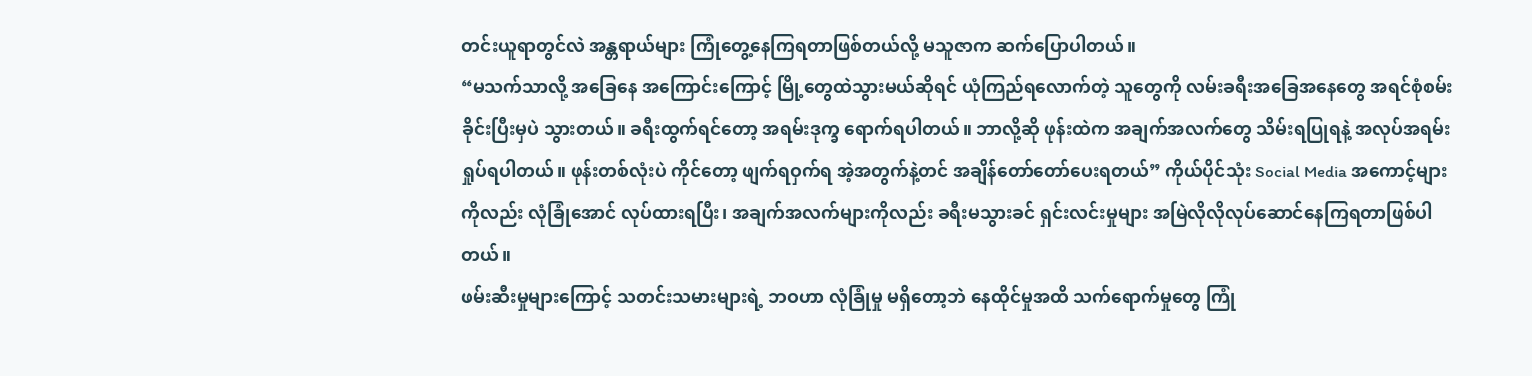တင်းယူရာတွင်လဲ အန္တရာယ်များ ကြုံတွေ့နေကြရတာဖြစ်တယ်လို့ မသူဇာက ဆက်ပြောပါတယ်။
“မသက်သာလို့ အခြေနေ အကြောင်းကြောင့် မြို့တွေထဲသွားမယ်ဆိုရင် ယုံကြည်ရလောက်တဲ့ သူတွေကို လမ်းခရီးအခြေအနေတွေ အရင်စုံစမ်းခိုင်းပြီးမှပဲ သွားတယ်။ ခရီးထွက်ရင်တော့ အရမ်းဒုက္ခ ရောက်ရပါတယ်။ ဘာလို့ဆို ဖုန်းထဲက အချက်အလက်တွေ သိမ်းရပြုရနဲ့ အလုပ်အရမ်း ရှုပ်ရပါတယ်။ ဖုန်းတစ်လုံးပဲ ကိုင်တော့ ဖျက်ရဝှက်ရ အဲ့အတွက်နဲ့တင် အချိန်တော်တော်ပေးရတယ်” ကိုယ်ပိုင်သုံး Social Media အကောင့်များကိုလည်း လုံခြုံအောင် လုပ်ထားရပြီး၊ အချက်အလက်များကိုလည်း ခရီးမသွားခင် ရှင်းလင်းမှုများ အမြဲလိုလိုလုပ်ဆောင်နေကြရတာဖြစ်ပါတယ်။
ဖမ်းဆီးမှုများကြောင့် သတင်းသမားများရဲ့ ဘဝဟာ လုံခြုံမှု မရှိတော့ဘဲ နေထိုင်မှုအထိ သက်ရောက်မှုတွေ ကြုံ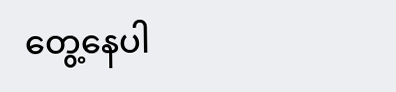တွေ့နေပါ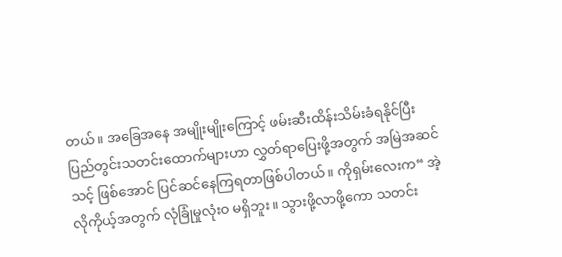တယ်။ အခြေအနေ အမျိုးမျိုးကြောင့် ဖမ်းဆီးထိန်းသိမ်းခံရနိုင်ပြီး ပြည်တွင်းသတင်းထောက်များဟာ လွှတ်ရာပြေးဖို့အတွက် အမြဲအဆင်သင့် ဖြစ်အောင် ပြင်ဆင်နေကြရတာဖြစ်ပါတယ်။ ကိုရှမ်းလေးက“ အဲ့လိုကိုယ့်အတွက် လုံခြုံမှုလုံးဝ မရှိဘူး။ သွားဖို့လာဖို့ကော သတင်း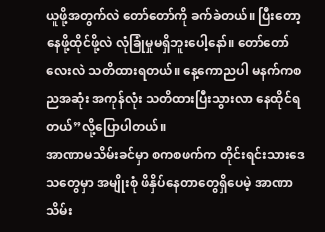ယူဖို့အတွက်လဲ တော်တော်ကို ခက်ခဲတယ်။ ပြီးတော့ နေဖို့ထိုင်ဖို့လဲ လုံခြုံမှုမရှိဘူးပေါ့နော်။ တော်တော်လေးလဲ သတိထားရတယ်။ နေ့ကောညပါ မနက်ကစ ညအဆုံး အကုန်လုံး သတိထားပြီးသွားလာ နေထိုင်ရတယ်”လို့ပြောပါတယ်။
အာဏာမသိမ်းခင်မှာ စကစဖက်က တိုင်းရင်းသားဒေသတွေမှာ အမျိုးစုံ ဖိနှိပ်နေတာတွေရှိပေမဲ့ အာဏာသိမ်း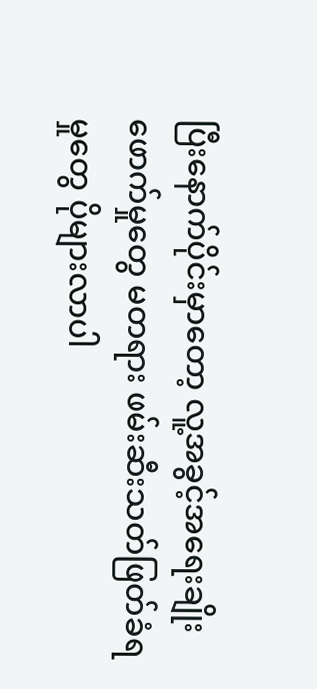ပြီးနောက်ပိုင်းမှာတော့ လူ့အခွင့်အရေးချိုးဖောက်မှုတွေ မတရား ဖမ်းဆီးသတ်ဖြတ်ခံရမှုတွေ ပိုများလာပါ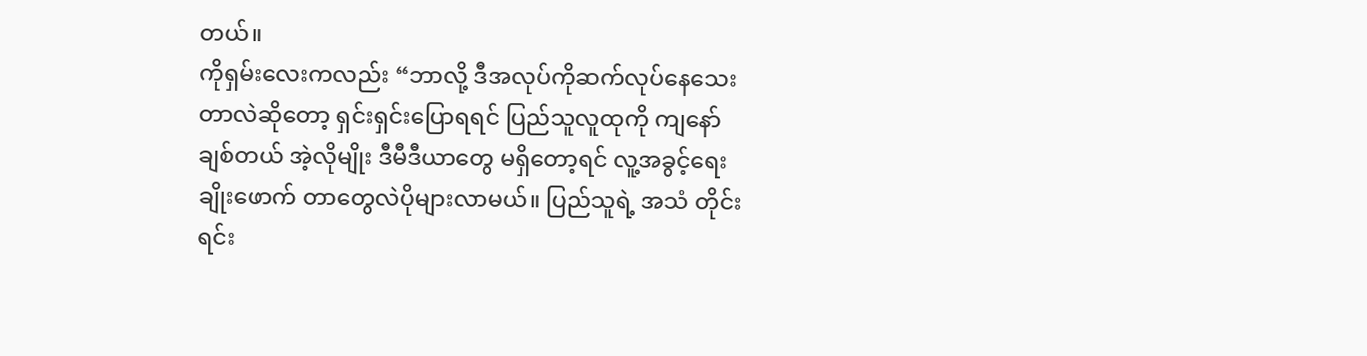တယ်။
ကိုရှမ်းလေးကလည်း “ဘာလို့ ဒီအလုပ်ကိုဆက်လုပ်နေသေးတာလဲဆိုတော့ ရှင်းရှင်းပြောရရင် ပြည်သူလူထုကို ကျနော်ချစ်တယ် အဲ့လိုမျိုး ဒီမီဒီယာတွေ မရှိတော့ရင် လူ့အခွင့်ရေးချိုးဖောက် တာတွေလဲပိုများလာမယ်။ ပြည်သူရဲ့ အသံ တိုင်းရင်း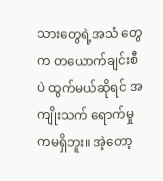သားတွေရဲ့အသံ တွေက တယောက်ချင်းစီပဲ ထွက်မယ်ဆိုရင် အကျိုးသက် ရောက်မှုကမရှိဘူး။ အဲ့တော့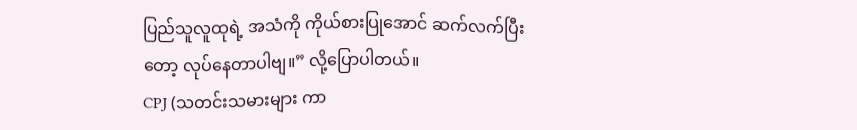ပြည်သူလူထုရဲ့ အသံကို ကိုယ်စားပြုအောင် ဆက်လက်ပြီးတော့ လုပ်နေတာပါဗျ။” လို့ပြောပါတယ်။
CPJ (သတင်းသမားများ ကာ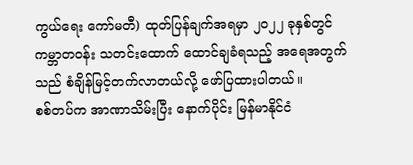ကွယ်ရေး ကော်မတီ) ထုတ်ပြန်ချက်အရမှာ ၂၀၂၂ ခုနှစ်တွင် ကမ္ဘာတဝန်း သတင်းထောက် ထောင်ချခံရသည့် အရေအတွက်သည် စံချိန်မြင့်တက်လာတယ်လို့ ဖော်ပြထားပါတယ်။
စစ်တပ်က အာဏာသိမ်းပြီး နောက်ပိုင်း မြန်မာနိုင်ငံ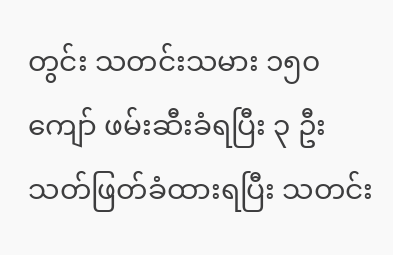တွင်း သတင်းသမား ၁၅၀ ကျော် ဖမ်းဆီးခံရပြီး ၃ ဦး သတ်ဖြတ်ခံထားရပြီး သတင်း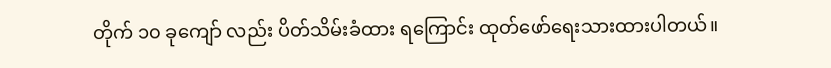တိုက် ၁၀ ခုကျော် လည်း ပိတ်သိမ်းခံထား ရကြောင်း ထုတ်ဖော်ရေးသားထားပါတယ်။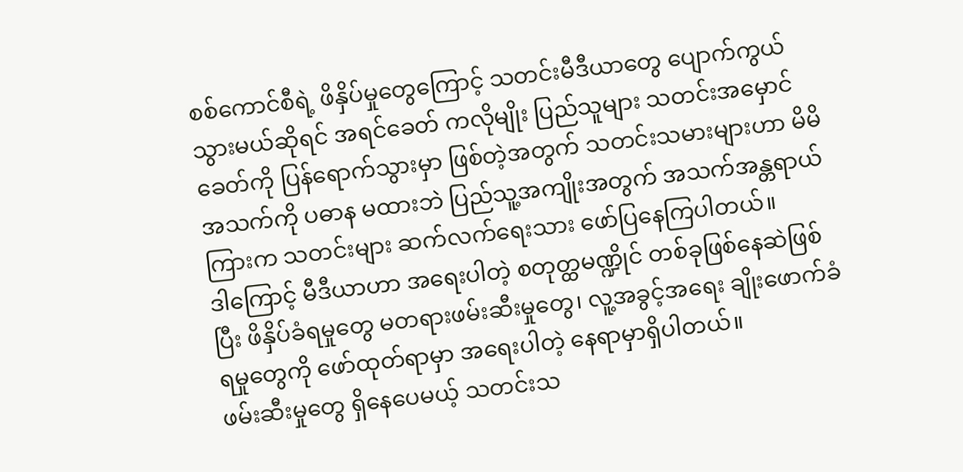စစ်ကောင်စီရဲ့ ဖိနှိပ်မှုတွေကြောင့် သတင်းမီဒီယာတွေ ပျောက်ကွယ်သွားမယ်ဆိုရင် အရင်ခေတ် ကလိုမျိုး ပြည်သူများ သတင်းအမှောင်ခေတ်ကို ပြန်ရောက်သွားမှာ ဖြစ်တဲ့အတွက် သတင်းသမားများဟာ မိမိအသက်ကို ပဓာန မထားဘဲ ပြည်သူ့အကျိုးအတွက် အသက်အန္တရာယ်ကြားက သတင်းများ ဆက်လက်ရေးသား ဖော်ပြနေကြပါတယ်။
ဒါကြောင့် မီဒီယာဟာ အရေးပါတဲ့ စတုတ္ထမဏ္ဍိုင် တစ်ခုဖြစ်နေဆဲဖြစ်ပြီး ဖိနှိပ်ခံရမှုတွေ မတရားဖမ်းဆီးမှုတွေ၊ လူ့အခွင့်အရေး ချိုးဖောက်ခံရမှုတွေကို ဖော်ထုတ်ရာမှာ အရေးပါတဲ့ နေရာမှာရှိပါတယ်။
ဖမ်းဆီးမှုတွေ ရှိနေပေမယ့် သတင်းသ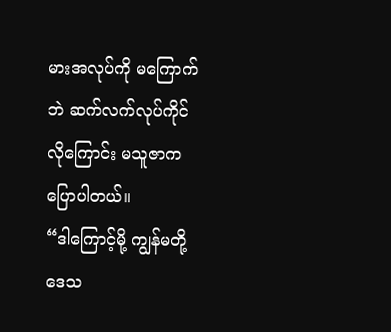မားအလုပ်ကို မကြောက်ဘဲ ဆက်လက်လုပ်ကိုင်လိုကြောင်း မသူဇာကပြောပါတယ်။
“ဒါကြောင့်မို့ ကျွန်မတို့ဒေသ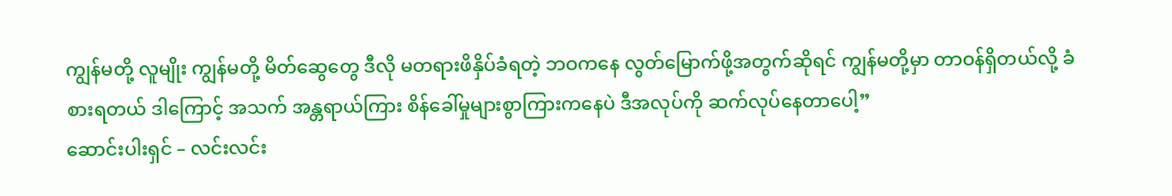ကျွန်မတို့ လူမျိုး ကျွန်မတို့ မိတ်ဆွေတွေ ဒီလို မတရားဖိနှိပ်ခံရတဲ့ ဘဝကနေ လွတ်မြောက်ဖို့အတွက်ဆိုရင် ကျွန်မတို့မှာ တာဝန်ရှိတယ်လို့ ခံစားရတယ် ဒါကြောင့် အသက် အန္တရာယ်ကြား စိန်ခေါ်မှုများစွာကြားကနေပဲ ဒီအလုပ်ကို ဆက်လုပ်နေတာပေါ့”
ဆောင်းပါးရှင် – လင်းလင်း